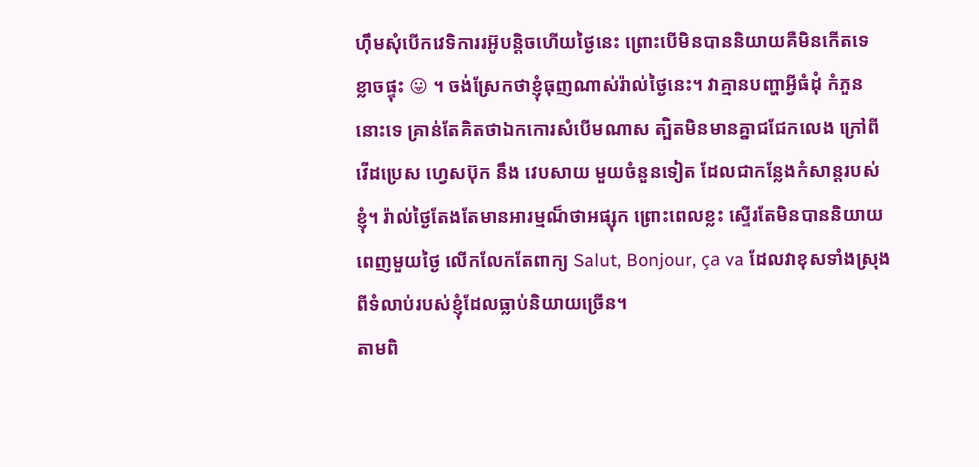ហ៊ឹមសុំបើកវេទិការរអ៊ូបន្តិចហើយថ្ងៃនេះ ព្រោះបើមិនបាននិយាយគឺមិនកើតទេ ខ្លាចផ្ទុះ 😛 ។ ចង់ស្រែកថាខ្ញុំធុញណាស់រ៉ាល់ថ្ងៃនេះ។ វាគ្មានបញ្ហាអ្វីធំដុំ កំភួននោះទេ គ្រាន់តែគិតថាឯកកោរសំបើមណាស ត្បិតមិនមានគ្នាជជែកលេង ក្រៅពីវើដប្រេស ហ្វេសប៊ុក នឹង វេបសាយ មួយចំនួនទៀត ដែលជាកន្លែងកំសាន្តរបស់ខ្ញុំ។ រ៉ាល់ថ្ងៃតែងតែមានអារម្មណ៏ថាអផ្សុក ព្រោះពេលខ្លះ ស្ទើរតែមិនបាននិយាយពេញមួយថ្ងៃ លើកលែកតែពាក្យ Salut, Bonjour, ça va ដែលវាខុសទាំងស្រុងពីទំលាប់របស់ខ្ញុំដែលធ្លាប់និយាយច្រើន។
តាមពិ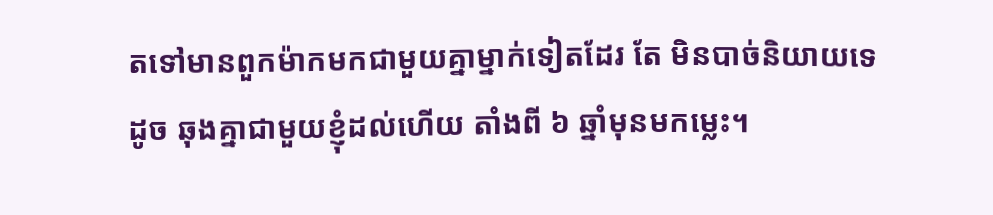តទៅមានពួកម៉ាកមកជាមួយគ្នាម្នាក់ទៀតដែរ តែ មិនបាច់និយាយទេ ដូច ឆុងគ្នាជាមួយខ្ញុំដល់ហើយ តាំងពី ៦ ឆ្នាំមុនមកម្លេះ។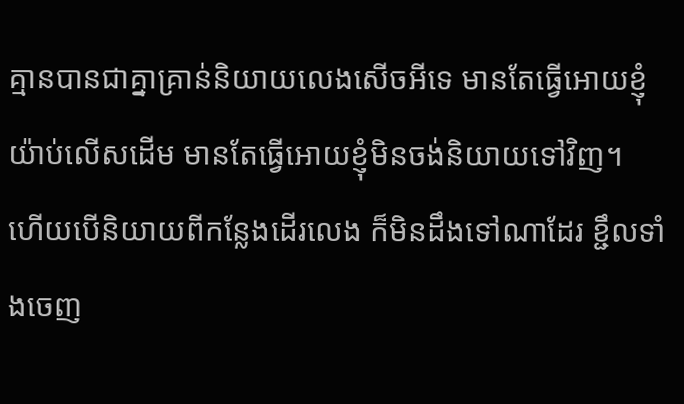គ្មានបានជាគ្នាគ្រាន់និយាយលេងសើចអីទេ មានតែធ្វើអោយខ្ញុំយ៉ាប់លើសដើម មានតែធ្វើអោយខ្ញុំមិនចង់និយាយទៅវិញ។
ហើយបើនិយាយពីកន្លែងដើរលេង ក៏មិនដឹងទៅណាដែរ ខ្ជឹលទាំងចេញ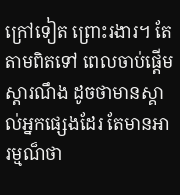ក្រៅទៀត ព្រោះរងារ។ តែតាមពិតទៅ ពេលចាប់ផ្តើមស្តារណឹង ដូចថាមានស្គាល់អ្នកផ្សេងដែរ តែមានអារម្មណ៏ថា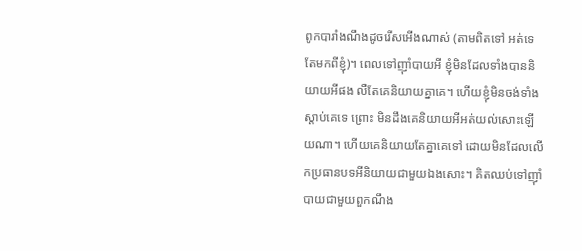ពូកបារាំងណឹងដូចរើសអើងណាស់ (តាមពិតទៅ អត់ទេ តែមកពីខ្ញុំ)។ ពេលទៅញ៉ាំបាយអី ខ្ញុំមិនដែលទាំងបាននិយាយអីផង លឺតែគេនិយាយគ្នាគេ។ ហើយខ្ញុំមិនចង់ទាំងស្តាប់គេទេ ព្រោះ មិនដឹងគេនិយាយអីអត់យល់សោះឡើយណា។ ហើយគេនិយាយតែគ្នាគេទៅ ដោយមិនដែលលើកប្រធានបទអីនិយាយជាមួយឯងសោះ។ គិតឈប់ទៅញ៉ាំបាយជាមួយពួកណឹង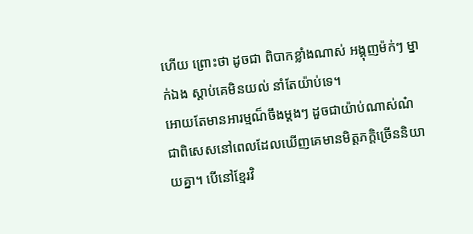ហើយ ព្រោះថា ដូចជា ពិបាកខ្លាំងណាស់ អង្គុញម៉ក់ៗ ម្នាក់ឯង ស្តាប់គេមិនយល់ នាំតែយ៉ាប់ទេ។
អោយតែមានអារម្មណ៏ចឹងម្តងៗ ដួចជាយ៉ាប់ណាស់ណ៎ ជាពិសេសនៅពេលដែលឃើញគេមានមិត្តភក្តិច្រើននិយាយគ្នា។ បើនៅខ្មែរវិ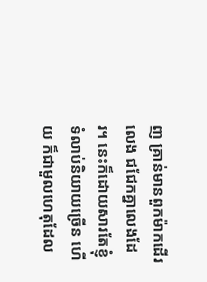ញ គ្រាន់មានពួកម៉ាកដើរលេង ជជែកគ្នាលេងដែរ។ នេះក៏ដោយសារតែខ្ញុំទំលាប់និយាយច្រើន ហើយ ក៏ជាមួលហេតុដែល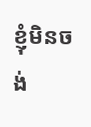ខ្ញុំមិនចង់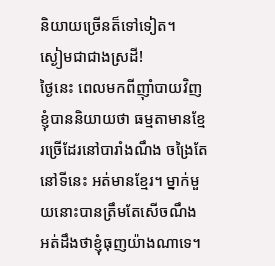និយាយច្រើនត៏ទៅទៀត។
ស្ងៀមជាជាងស្រដី!
ថ្ងៃនេះ ពេលមកពីញ៉ាំបាយវិញ ខ្ញុំបាននិយាយថា ធម្មតាមានខ្មែរច្រើដែរនៅបារាំងណឹង ចង្រៃតែនៅទីនេះ អត់មានខ្មែរ។ ម្នាក់មួយនោះបានត្រឹមតែសើចណឹង អត់ដឹងថាខ្ញុំធុញយ៉ាងណាទេ។